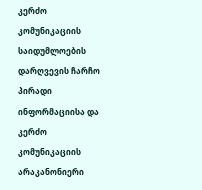კერძო კომუნიკაციის საიდუმლოების დარღვევის ჩარჩო
პირადი ინფორმაციისა და კერძო კომუნიკაციის არაკანონიერი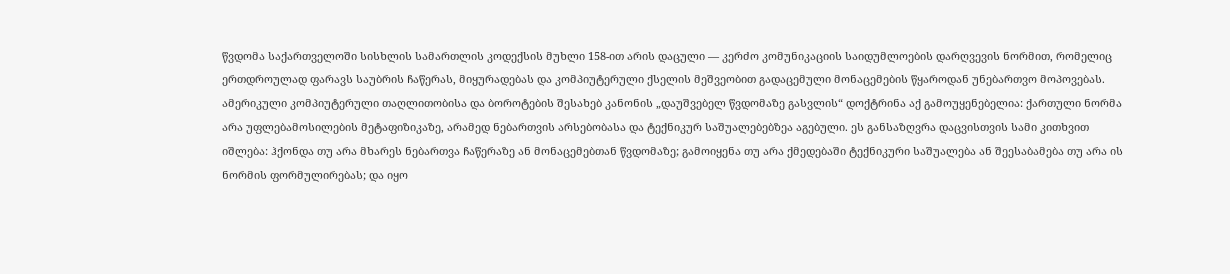წვდომა საქართველოში სისხლის სამართლის კოდექსის მუხლი 158-ით არის დაცული — კერძო კომუნიკაციის საიდუმლოების დარღვევის ნორმით, რომელიც ერთდროულად ფარავს საუბრის ჩაწერას, მიყურადებას და კომპიუტერული ქსელის მეშვეობით გადაცემული მონაცემების წყაროდან უნებართვო მოპოვებას. ამერიკული კომპიუტერული თაღლითობისა და ბოროტების შესახებ კანონის „დაუშვებელ წვდომაზე გასვლის“ დოქტრინა აქ გამოუყენებელია: ქართული ნორმა არა უფლებამოსილების მეტაფიზიკაზე, არამედ ნებართვის არსებობასა და ტექნიკურ საშუალებებზეა აგებული. ეს განსაზღვრა დაცვისთვის სამი კითხვით იშლება: ჰქონდა თუ არა მხარეს ნებართვა ჩაწერაზე ან მონაცემებთან წვდომაზე; გამოიყენა თუ არა ქმედებაში ტექნიკური საშუალება ან შეესაბამება თუ არა ის ნორმის ფორმულირებას; და იყო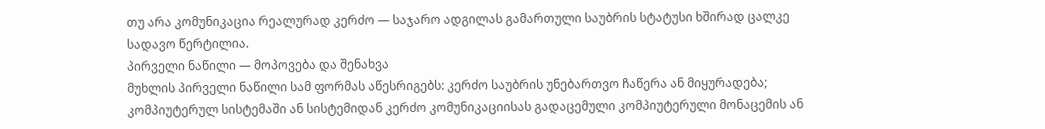თუ არა კომუნიკაცია რეალურად კერძო — საჯარო ადგილას გამართული საუბრის სტატუსი ხშირად ცალკე სადავო წერტილია.
პირველი ნაწილი — მოპოვება და შენახვა
მუხლის პირველი ნაწილი სამ ფორმას აწესრიგებს: კერძო საუბრის უნებართვო ჩაწერა ან მიყურადება; კომპიუტერულ სისტემაში ან სისტემიდან კერძო კომუნიკაციისას გადაცემული კომპიუტერული მონაცემის ან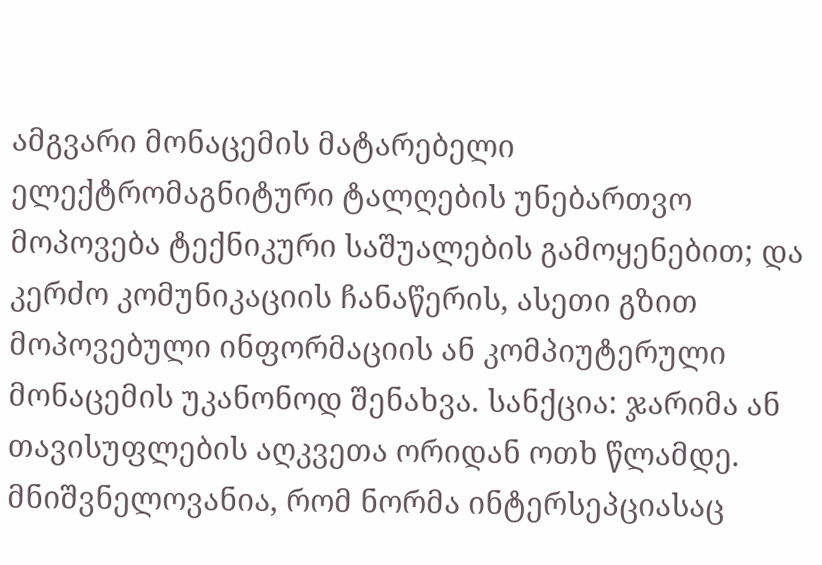ამგვარი მონაცემის მატარებელი ელექტრომაგნიტური ტალღების უნებართვო მოპოვება ტექნიკური საშუალების გამოყენებით; და კერძო კომუნიკაციის ჩანაწერის, ასეთი გზით მოპოვებული ინფორმაციის ან კომპიუტერული მონაცემის უკანონოდ შენახვა. სანქცია: ჯარიმა ან თავისუფლების აღკვეთა ორიდან ოთხ წლამდე. მნიშვნელოვანია, რომ ნორმა ინტერსეპციასაც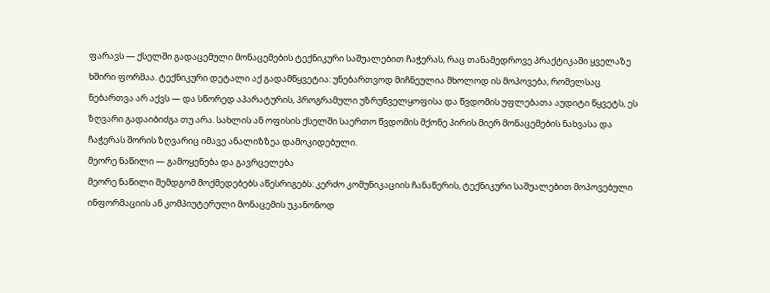ფარავს — ქსელში გადაცემული მონაცემების ტექნიკური საშუალებით ჩაჭერას, რაც თანამედროვე პრაქტიკაში ყველაზე ხშირი ფორმაა. ტექნიკური დეტალი აქ გადამწყვეტია: უნებართვოდ მიჩნეულია მხოლოდ ის მოპოვება, რომელსაც ნებართვა არ აქვს — და სწორედ აპარატურის, პროგრამული უზრუნველყოფისა და წვდომის უფლებათა აუდიტი წყვეტს, ეს ზღვარი გადაიბიძგა თუ არა. სახლის ან ოფისის ქსელში საერთო წვდომის მქონე პირის მიერ მონაცემების ნახვასა და ჩაჭერას შორის ზღვარიც იმავე ანალიზზეა დამოკიდებული.
მეორე ნაწილი — გამოყენება და გავრცელება
მეორე ნაწილი შემდგომ მოქმედებებს აწესრიგებს: კერძო კომუნიკაციის ჩანაწერის, ტექნიკური საშუალებით მოპოვებული ინფორმაციის ან კომპიუტერული მონაცემის უკანონოდ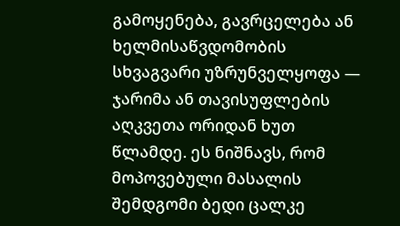გამოყენება, გავრცელება ან ხელმისაწვდომობის სხვაგვარი უზრუნველყოფა — ჯარიმა ან თავისუფლების აღკვეთა ორიდან ხუთ წლამდე. ეს ნიშნავს, რომ მოპოვებული მასალის შემდგომი ბედი ცალკე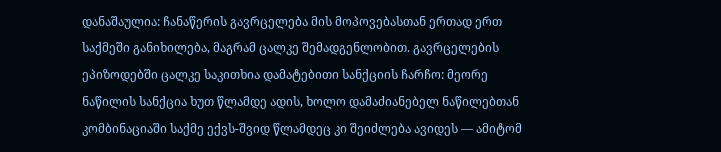დანაშაულია: ჩანაწერის გავრცელება მის მოპოვებასთან ერთად ერთ საქმეში განიხილება, მაგრამ ცალკე შემადგენლობით. გავრცელების ეპიზოდებში ცალკე საკითხია დამატებითი სანქციის ჩარჩო: მეორე ნაწილის სანქცია ხუთ წლამდე ადის, ხოლო დამაძიანებელ ნაწილებთან კომბინაციაში საქმე ექვს-შვიდ წლამდეც კი შეიძლება ავიდეს — ამიტომ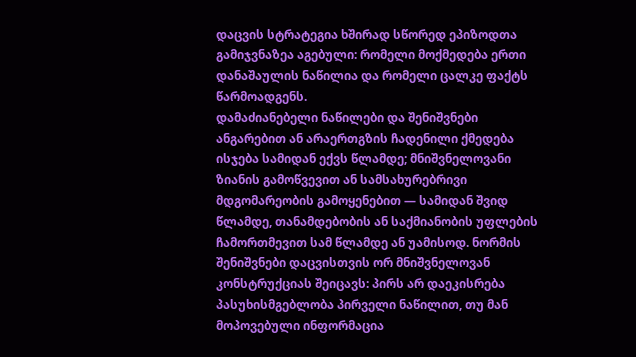დაცვის სტრატეგია ხშირად სწორედ ეპიზოდთა გამიჯვნაზეა აგებული: რომელი მოქმედება ერთი დანაშაულის ნაწილია და რომელი ცალკე ფაქტს წარმოადგენს.
დამაძიანებელი ნაწილები და შენიშვნები
ანგარებით ან არაერთგზის ჩადენილი ქმედება ისჯება სამიდან ექვს წლამდე; მნიშვნელოვანი ზიანის გამოწვევით ან სამსახურებრივი მდგომარეობის გამოყენებით — სამიდან შვიდ წლამდე, თანამდებობის ან საქმიანობის უფლების ჩამორთმევით სამ წლამდე ან უამისოდ. ნორმის შენიშვნები დაცვისთვის ორ მნიშვნელოვან კონსტრუქციას შეიცავს: პირს არ დაეკისრება პასუხისმგებლობა პირველი ნაწილით, თუ მან მოპოვებული ინფორმაცია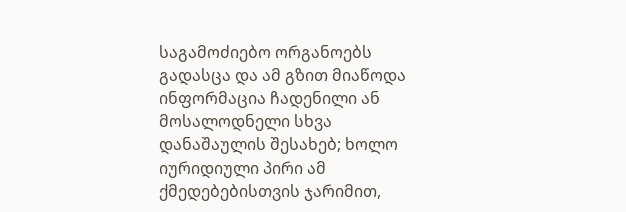საგამოძიებო ორგანოებს გადასცა და ამ გზით მიაწოდა ინფორმაცია ჩადენილი ან მოსალოდნელი სხვა დანაშაულის შესახებ; ხოლო იურიდიული პირი ამ ქმედებებისთვის ჯარიმით,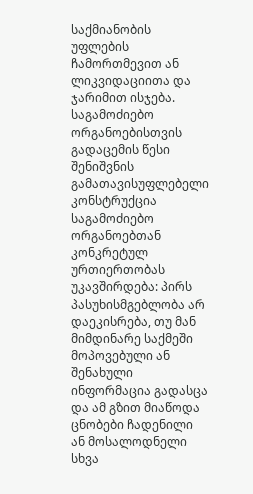საქმიანობის უფლების ჩამორთმევით ან ლიკვიდაციითა და ჯარიმით ისჯება.
საგამოძიებო ორგანოებისთვის გადაცემის წესი
შენიშვნის გამათავისუფლებელი კონსტრუქცია საგამოძიებო ორგანოებთან კონკრეტულ ურთიერთობას უკავშირდება: პირს პასუხისმგებლობა არ დაეკისრება, თუ მან მიმდინარე საქმეში მოპოვებული ან შენახული ინფორმაცია გადასცა და ამ გზით მიაწოდა ცნობები ჩადენილი ან მოსალოდნელი სხვა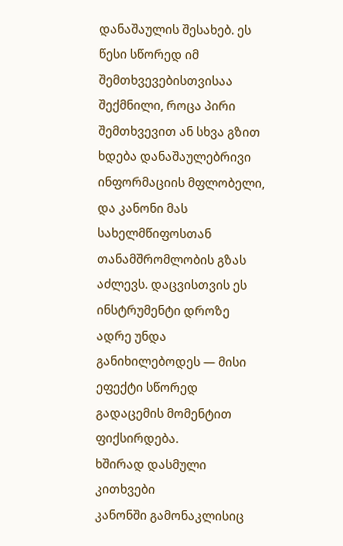დანაშაულის შესახებ. ეს წესი სწორედ იმ შემთხვევებისთვისაა შექმნილი, როცა პირი შემთხვევით ან სხვა გზით ხდება დანაშაულებრივი ინფორმაციის მფლობელი, და კანონი მას სახელმწიფოსთან თანამშრომლობის გზას აძლევს. დაცვისთვის ეს ინსტრუმენტი დროზე ადრე უნდა განიხილებოდეს — მისი ეფექტი სწორედ გადაცემის მომენტით ფიქსირდება.
ხშირად დასმული კითხვები
კანონში გამონაკლისიც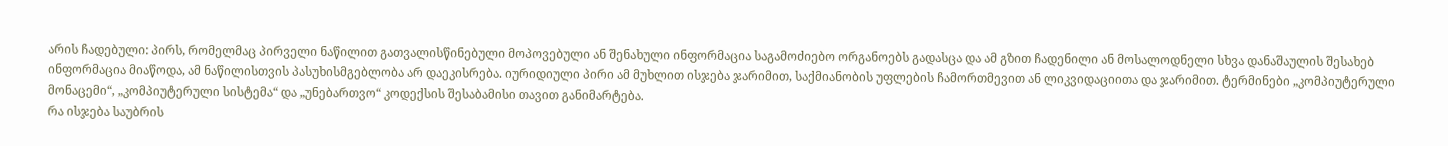არის ჩადებული: პირს, რომელმაც პირველი ნაწილით გათვალისწინებული მოპოვებული ან შენახული ინფორმაცია საგამოძიებო ორგანოებს გადასცა და ამ გზით ჩადენილი ან მოსალოდნელი სხვა დანაშაულის შესახებ ინფორმაცია მიაწოდა, ამ ნაწილისთვის პასუხისმგებლობა არ დაეკისრება. იურიდიული პირი ამ მუხლით ისჯება ჯარიმით, საქმიანობის უფლების ჩამორთმევით ან ლიკვიდაციითა და ჯარიმით. ტერმინები „კომპიუტერული მონაცემი“, „კომპიუტერული სისტემა“ და „უნებართვო“ კოდექსის შესაბამისი თავით განიმარტება.
რა ისჯება საუბრის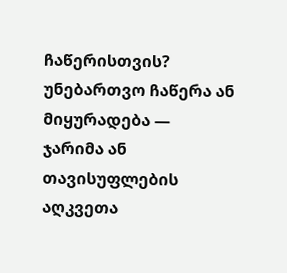ჩაწერისთვის?
უნებართვო ჩაწერა ან მიყურადება — ჯარიმა ან თავისუფლების აღკვეთა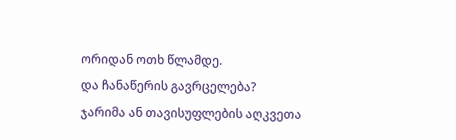ორიდან ოთხ წლამდე.
და ჩანაწერის გავრცელება?
ჯარიმა ან თავისუფლების აღკვეთა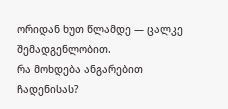ორიდან ხუთ წლამდე — ცალკე შემადგენლობით.
რა მოხდება ანგარებით ჩადენისას?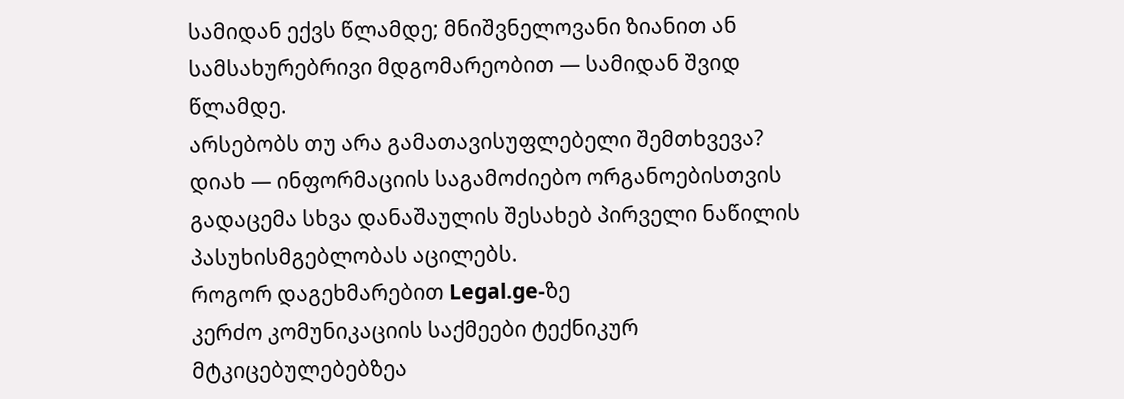სამიდან ექვს წლამდე; მნიშვნელოვანი ზიანით ან სამსახურებრივი მდგომარეობით — სამიდან შვიდ წლამდე.
არსებობს თუ არა გამათავისუფლებელი შემთხვევა?
დიახ — ინფორმაციის საგამოძიებო ორგანოებისთვის გადაცემა სხვა დანაშაულის შესახებ პირველი ნაწილის პასუხისმგებლობას აცილებს.
როგორ დაგეხმარებით Legal.ge-ზე
კერძო კომუნიკაციის საქმეები ტექნიკურ მტკიცებულებებზეა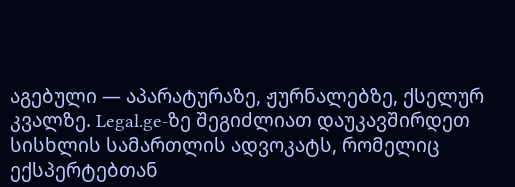აგებული — აპარატურაზე, ჟურნალებზე, ქსელურ კვალზე. Legal.ge-ზე შეგიძლიათ დაუკავშირდეთ სისხლის სამართლის ადვოკატს, რომელიც ექსპერტებთან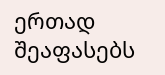ერთად შეაფასებს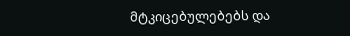მტკიცებულებებს და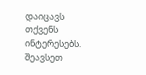დაიცავს თქვენს ინტერესებს. შეავსეთ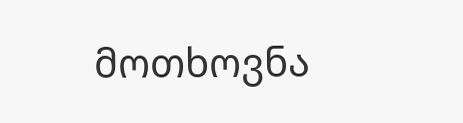მოთხოვნა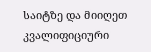საიტზე და მიიღეთ კვალიფიციური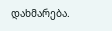დახმარება.